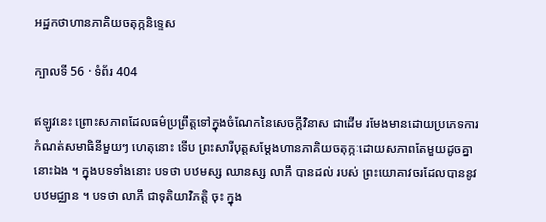អដ្ឋកថាហានភាគិយចតុក្កនិទ្ទេស

ក្បាលទី 56 · ទំព័រ 404

ឥឡូវនេះ ព្រោះសភាពដែលធម៌ប្រព្រឹត្តទៅក្នុងចំណែកនៃសេចក្តីវិនាស ជាដើម រមែងមានដោយប្រភេទការកំណត់សមាធិនីមួយៗ ហេតុនោះ ទើប ព្រះសារីបុត្តសម្តែងហានភាគិយចតុក្កៈដោយសភាពតែមួយដូចគ្នានោះឯង ។ ក្នុងបទទាំងនោះ បទថា បឋមស្ស ឈានស្ស លាភឹ បានដល់ របស់ ព្រះយោគាវចរដែលបាននូវបឋមជ្ឈាន ។ បទថា លាភឹ ជាទុតិយាវិភត្តិ ចុះ ក្នុង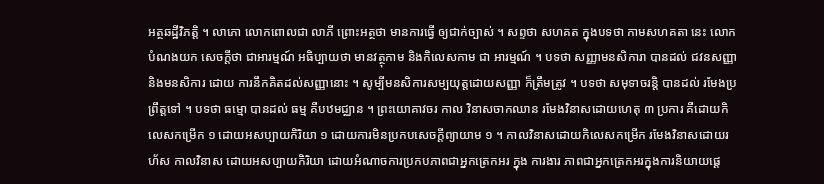អត្ថឆដ្ឋីវិភត្តិ ។ លាភោ លោកពោលជា លាភី ព្រោះអត្ថថា មានការធ្វើ ឲ្យជាក់ច្បាស់ ។ សព្ទថា សហគត ក្នុងបទថា កាមសហគតា នេះ លោកបំណងយក សេចក្តីថា ជាអារម្មណ៍ អធិប្បាយថា មានវត្ថុកាម និងកិលេសកាម ជា អារម្មណ៍ ។ បទថា សញ្ញាមនសិការា បានដល់ ជវនសញ្ញា និងមនសិការ ដោយ ការនឹកគិតដល់សញ្ញានោះ ។ សូម្បីមនសិការសម្បយុត្តដោយសញ្ញា ក៏ត្រឹមត្រូវ ។ បទថា សមុទាចរន្តិ បានដល់ រមែងប្រព្រឹត្តទៅ ។ បទថា ធម្មោ បានដល់ ធម្ម គឺបឋមជ្ឈាន ។ ព្រះយោគាវចរ កាល វិនាសចាកឈាន រមែងវិនាសដោយហេតុ ៣ ប្រការ គឺដោយកិលេសកម្រើក ១ ដោយអសប្បាយកិរិយា ១ ដោយការមិនប្រកបសេចក្តីព្យាយាម ១ ។ កាលវិនាសដោយកិលេសកម្រើក រមែងវិនាសដោយរហ័ស កាលវិនាស ដោយអសប្បាយកិរិយា ដោយអំណាចការប្រកបភាពជាអ្នកត្រេកអរ ក្នុង ការងារ ភាពជាអ្នកត្រេកអរក្នុងការនិយាយផ្តេ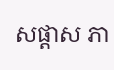សផ្តាស ភា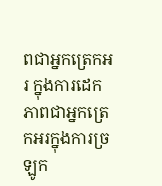ពជាអ្នកត្រេកអរ ក្នុងការដេក ភាពជាអ្នកត្រេកអរក្នុងការច្រឡូក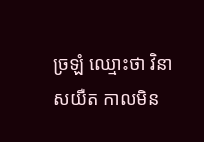ច្រឡំ ឈ្មោះថា វិនាសយឺត កាលមិន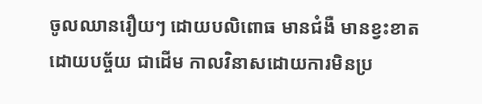ចូលឈានរឿយៗ ដោយបលិពោធ មានជំងឺ មានខ្វះខាតដោយបច្ច័យ ជាដើម កាលវិនាសដោយការមិនប្រ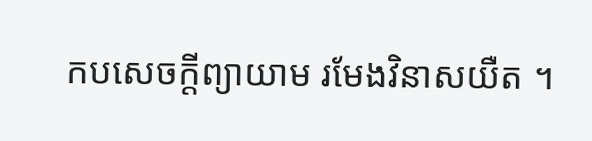កបសេចក្តីព្យាយាម រមែងវិនាសយឺត ។